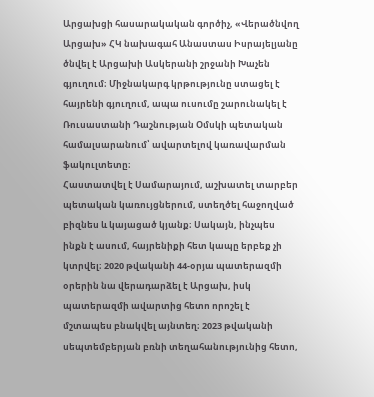Արցախցի հասարակական գործիչ, «Վերածնվող Արցախ» ՀԿ նախագահ Անաստաս Իսրայելյանը ծնվել է Արցախի Ասկերանի շրջանի Խաչեն գյուղում։ Միջնակարգ կրթությունը ստացել է հայրենի գյուղում, ապա ուսումը շարունակել է Ռուսաստանի Դաշնության Օմսկի պետական համալսարանում՝ ավարտելով կառավարման ֆակուլտետը։
Հաստատվել է Սամարայում, աշխատել տարբեր պետական կառույցներում, ստեղծել հաջողված բիզնես և կայացած կյանք։ Սակայն, ինչպես ինքն է ասում, հայրենիքի հետ կապը երբեք չի կտրվել։ 2020 թվականի 44-օրյա պատերազմի օրերին նա վերադարձել է Արցախ, իսկ պատերազմի ավարտից հետո որոշել է մշտապես բնակվել այնտեղ։ 2023 թվականի սեպտեմբերյան բռնի տեղահանությունից հետո,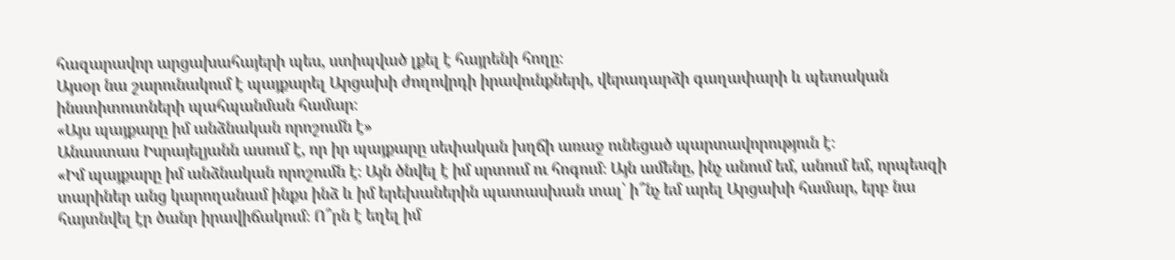հազարավոր արցախահայերի պես, ստիպված լքել է հայրենի հողը։
Այսօր նա շարունակում է պայքարել Արցախի ժողովրդի իրավունքների, վերադարձի գաղափարի և պետական ինստիտուտների պահպանման համար։
«Այս պայքարը իմ անձնական որոշումն է»
Անաստաս Իսրայելյանն ասում է, որ իր պայքարը սեփական խղճի առաջ ունեցած պարտավորություն է։
«Իմ պայքարը իմ անձնական որոշումն է։ Այն ծնվել է իմ սրտում ու հոգում։ Այն ամենը, ինչ անում եմ, անում եմ, որպեսզի տարիներ անց կարողանամ ինքս ինձ և իմ երեխաներին պատասխան տալ՝ ի՞նչ եմ արել Արցախի համար, երբ նա հայտնվել էր ծանր իրավիճակում։ Ո՞րն է եղել իմ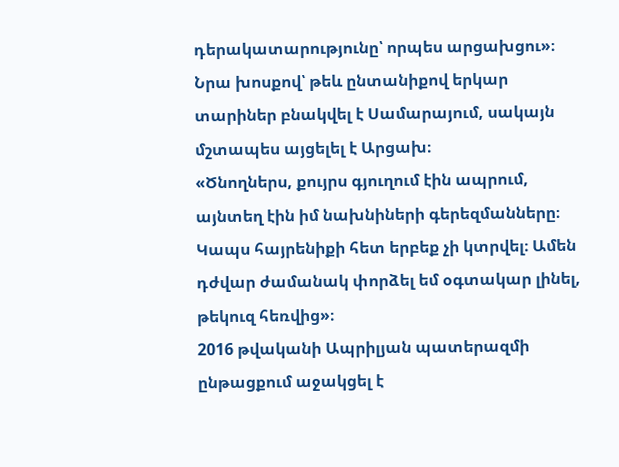դերակատարությունը՝ որպես արցախցու»։
Նրա խոսքով՝ թեև ընտանիքով երկար տարիներ բնակվել է Սամարայում, սակայն մշտապես այցելել է Արցախ։
«Ծնողներս, քույրս գյուղում էին ապրում, այնտեղ էին իմ նախնիների գերեզմանները։ Կապս հայրենիքի հետ երբեք չի կտրվել։ Ամեն դժվար ժամանակ փորձել եմ օգտակար լինել, թեկուզ հեռվից»։
2016 թվականի Ապրիլյան պատերազմի ընթացքում աջակցել է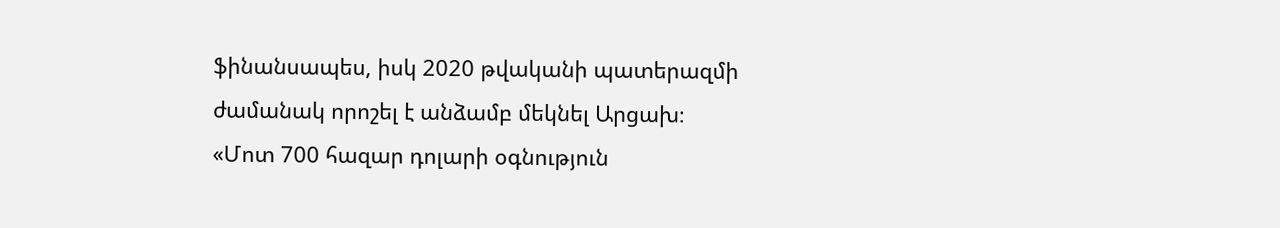ֆինանսապես, իսկ 2020 թվականի պատերազմի ժամանակ որոշել է անձամբ մեկնել Արցախ։
«Մոտ 700 հազար դոլարի օգնություն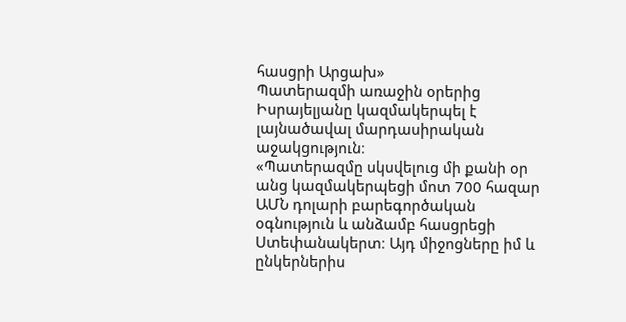հասցրի Արցախ»
Պատերազմի առաջին օրերից Իսրայելյանը կազմակերպել է լայնածավալ մարդասիրական աջակցություն։
«Պատերազմը սկսվելուց մի քանի օր անց կազմակերպեցի մոտ 700 հազար ԱՄՆ դոլարի բարեգործական օգնություն և անձամբ հասցրեցի Ստեփանակերտ։ Այդ միջոցները իմ և ընկերներիս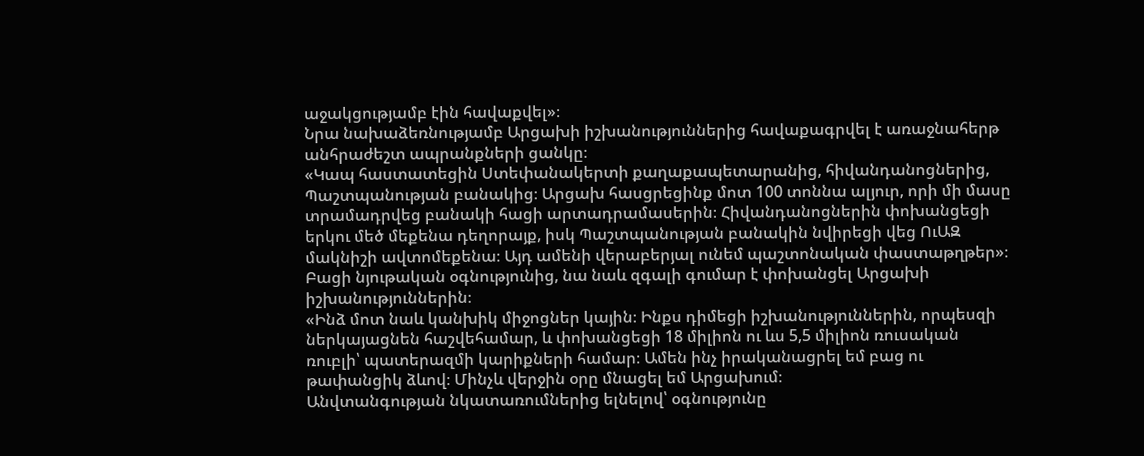աջակցությամբ էին հավաքվել»։
Նրա նախաձեռնությամբ Արցախի իշխանություններից հավաքագրվել է առաջնահերթ անհրաժեշտ ապրանքների ցանկը։
«Կապ հաստատեցին Ստեփանակերտի քաղաքապետարանից, հիվանդանոցներից, Պաշտպանության բանակից։ Արցախ հասցրեցինք մոտ 100 տոննա ալյուր, որի մի մասը տրամադրվեց բանակի հացի արտադրամասերին։ Հիվանդանոցներին փոխանցեցի երկու մեծ մեքենա դեղորայք, իսկ Պաշտպանության բանակին նվիրեցի վեց ՈւԱԶ մակնիշի ավտոմեքենա։ Այդ ամենի վերաբերյալ ունեմ պաշտոնական փաստաթղթեր»։
Բացի նյութական օգնությունից, նա նաև զգալի գումար է փոխանցել Արցախի իշխանություններին։
«Ինձ մոտ նաև կանխիկ միջոցներ կային։ Ինքս դիմեցի իշխանություններին, որպեսզի ներկայացնեն հաշվեհամար, և փոխանցեցի 18 միլիոն ու ևս 5,5 միլիոն ռուսական ռուբլի՝ պատերազմի կարիքների համար։ Ամեն ինչ իրականացրել եմ բաց ու թափանցիկ ձևով։ Մինչև վերջին օրը մնացել եմ Արցախում։
Անվտանգության նկատառումներից ելնելով՝ օգնությունը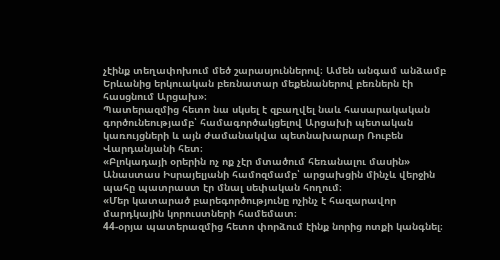չէինք տեղափոխում մեծ շարասյուններով։ Ամեն անգամ անձամբ Երևանից երկուական բեռնատար մեքենաներով բեռներն էի հասցնում Արցախ»։
Պատերազմից հետո նա սկսել է զբաղվել նաև հասարակական գործունեությամբ՝ համագործակցելով Արցախի պետական կառույցների և այն ժամանակվա պետնախարար Ռուբեն Վարդանյանի հետ։
«Բլոկադայի օրերին ոչ ոք չէր մտածում հեռանալու մասին»
Անաստաս Իսրայելյանի համոզմամբ՝ արցախցին մինչև վերջին պահը պատրաստ էր մնալ սեփական հողում։
«Մեր կատարած բարեգործությունը ոչինչ է հազարավոր մարդկային կորուստների համեմատ։
44-օրյա պատերազմից հետո փորձում էինք նորից ոտքի կանգնել։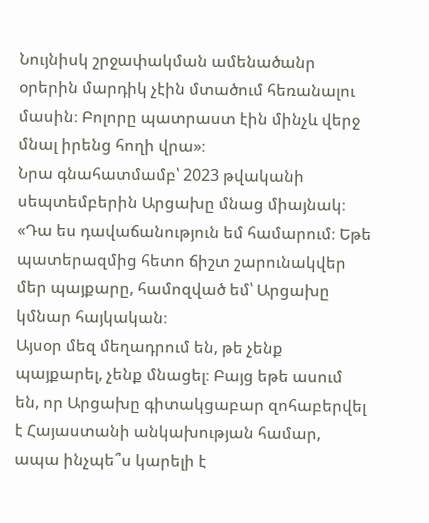Նույնիսկ շրջափակման ամենածանր օրերին մարդիկ չէին մտածում հեռանալու մասին։ Բոլորը պատրաստ էին մինչև վերջ մնալ իրենց հողի վրա»։
Նրա գնահատմամբ՝ 2023 թվականի սեպտեմբերին Արցախը մնաց միայնակ։
«Դա ես դավաճանություն եմ համարում։ Եթե պատերազմից հետո ճիշտ շարունակվեր մեր պայքարը, համոզված եմ՝ Արցախը կմնար հայկական։
Այսօր մեզ մեղադրում են, թե չենք պայքարել, չենք մնացել։ Բայց եթե ասում են, որ Արցախը գիտակցաբար զոհաբերվել է Հայաստանի անկախության համար, ապա ինչպե՞ս կարելի է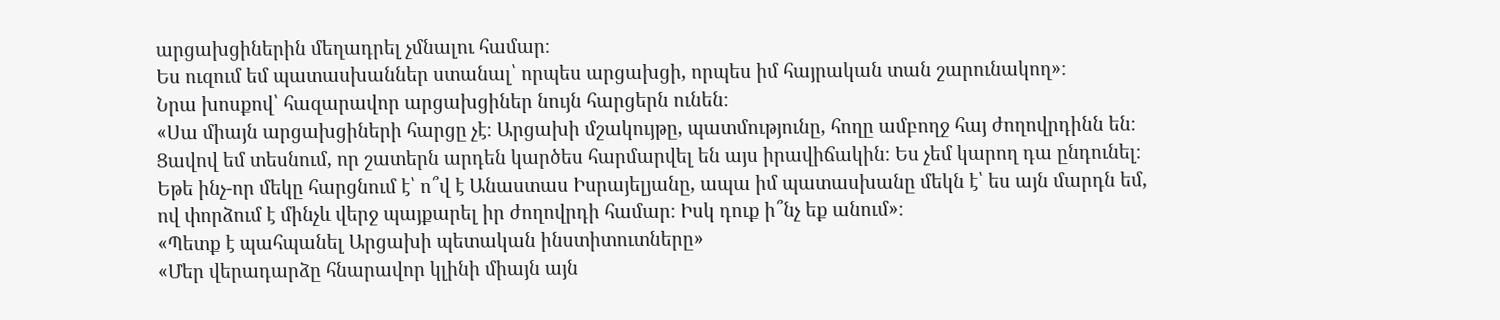արցախցիներին մեղադրել չմնալու համար։
Ես ուզում եմ պատասխաններ ստանալ՝ որպես արցախցի, որպես իմ հայրական տան շարունակող»։
Նրա խոսքով՝ հազարավոր արցախցիներ նույն հարցերն ունեն։
«Սա միայն արցախցիների հարցը չէ։ Արցախի մշակույթը, պատմությունը, հողը ամբողջ հայ ժողովրդինն են։
Ցավով եմ տեսնում, որ շատերն արդեն կարծես հարմարվել են այս իրավիճակին։ Ես չեմ կարող դա ընդունել։ Եթե ինչ-որ մեկը հարցնում է՝ ո՞վ է Անաստաս Իսրայելյանը, ապա իմ պատասխանը մեկն է՝ ես այն մարդն եմ, ով փորձում է մինչև վերջ պայքարել իր ժողովրդի համար։ Իսկ դուք ի՞նչ եք անում»։
«Պետք է պահպանել Արցախի պետական ինստիտուտները»
«Մեր վերադարձը հնարավոր կլինի միայն այն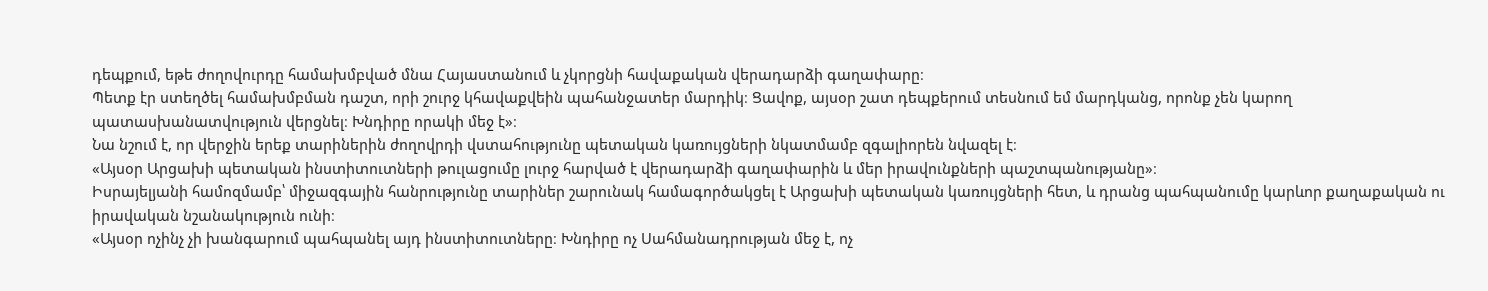դեպքում, եթե ժողովուրդը համախմբված մնա Հայաստանում և չկորցնի հավաքական վերադարձի գաղափարը։
Պետք էր ստեղծել համախմբման դաշտ, որի շուրջ կհավաքվեին պահանջատեր մարդիկ։ Ցավոք, այսօր շատ դեպքերում տեսնում եմ մարդկանց, որոնք չեն կարող պատասխանատվություն վերցնել։ Խնդիրը որակի մեջ է»։
Նա նշում է, որ վերջին երեք տարիներին ժողովրդի վստահությունը պետական կառույցների նկատմամբ զգալիորեն նվազել է։
«Այսօր Արցախի պետական ինստիտուտների թուլացումը լուրջ հարված է վերադարձի գաղափարին և մեր իրավունքների պաշտպանությանը»։
Իսրայելյանի համոզմամբ՝ միջազգային հանրությունը տարիներ շարունակ համագործակցել է Արցախի պետական կառույցների հետ, և դրանց պահպանումը կարևոր քաղաքական ու իրավական նշանակություն ունի։
«Այսօր ոչինչ չի խանգարում պահպանել այդ ինստիտուտները։ Խնդիրը ոչ Սահմանադրության մեջ է, ոչ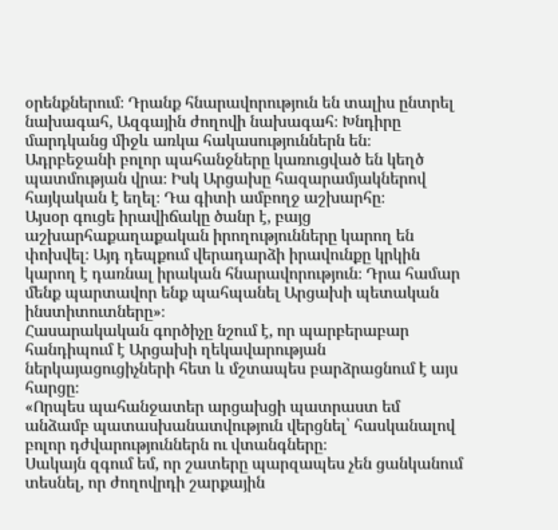օրենքներում։ Դրանք հնարավորություն են տալիս ընտրել նախագահ, Ազգային ժողովի նախագահ։ Խնդիրը մարդկանց միջև առկա հակասություններն են։
Ադրբեջանի բոլոր պահանջները կառուցված են կեղծ պատմության վրա։ Իսկ Արցախը հազարամյակներով հայկական է եղել։ Դա գիտի ամբողջ աշխարհը։
Այսօր գուցե իրավիճակը ծանր է, բայց աշխարհաքաղաքական իրողությունները կարող են փոխվել։ Այդ դեպքում վերադարձի իրավունքը կրկին կարող է դառնալ իրական հնարավորություն։ Դրա համար մենք պարտավոր ենք պահպանել Արցախի պետական ինստիտուտները»։
Հասարակական գործիչը նշում է, որ պարբերաբար հանդիպում է Արցախի ղեկավարության ներկայացուցիչների հետ և մշտապես բարձրացնում է այս հարցը։
«Որպես պահանջատեր արցախցի պատրաստ եմ անձամբ պատասխանատվություն վերցնել՝ հասկանալով բոլոր դժվարություններն ու վտանգները։
Սակայն զգում եմ, որ շատերը պարզապես չեն ցանկանում տեսնել, որ ժողովրդի շարքային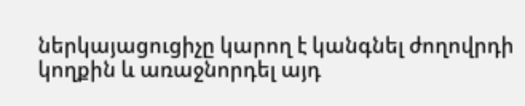ներկայացուցիչը կարող է կանգնել ժողովրդի կողքին և առաջնորդել այդ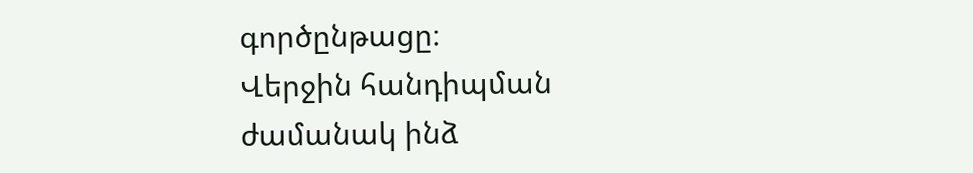գործընթացը։
Վերջին հանդիպման ժամանակ ինձ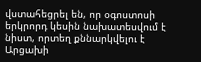վստահեցրել են, որ օգոստոսի երկրորդ կեսին նախատեսվում է նիստ, որտեղ քննարկվելու է Արցախի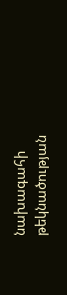նախագահի թեկնածության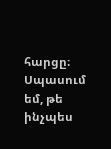հարցը։
Սպասում եմ, թե ինչպես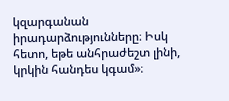կզարգանան իրադարձությունները։ Իսկ հետո, եթե անհրաժեշտ լինի, կրկին հանդես կգամ»։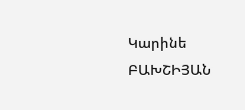Կարինե ԲԱԽՇԻՅԱՆ